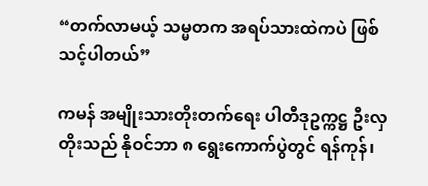“တက်လာမယ့် သမ္မတက အရပ်သားထဲကပဲ ဖြစ်သင့်ပါတယ်”

ကမန် အမျိုးသားတိုးတက်ရေး ပါတီဒုဥက္ကဋ္ဌ ဦးလှတိုးသည် နိုဝင်ဘာ ၈ ရွေးကောက်ပွဲတွင် ရန်ကုန်၊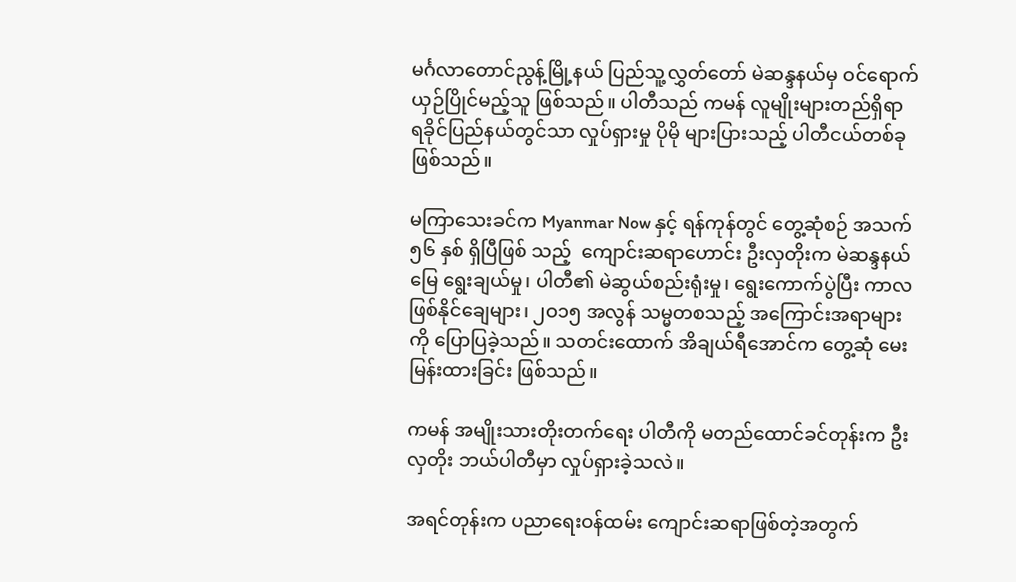မင်္ဂလာတောင်ညွန့်မြို့နယ် ပြည်သူ့လွှတ်တော် မဲဆန္ဒနယ်မှ ဝင်ရောက် ယှဉ်ပြိုင်မည့်သူ ဖြစ်သည်။ ပါတီသည် ကမန် လူမျိုးများတည်ရှိရာ ရခိုင်ပြည်နယ်တွင်သာ လှုပ်ရှားမှု ပိုမို များပြားသည့် ပါတီငယ်တစ်ခု ဖြစ်သည်။

မကြာသေးခင်က Myanmar Now နှင့် ရန်ကုန်တွင် တွေ့ဆုံစဉ် အသက် ၅၆ နှစ် ရှိပြီဖြစ် သည့်  ကျောင်းဆရာဟောင်း ဦးလှတိုးက မဲဆန္ဒနယ်မြေ ရွေးချယ်မှု၊ ပါတီ၏ မဲဆွယ်စည်းရုံးမှု၊ ရွေးကောက်ပွဲပြီး ကာလ ဖြစ်နိုင်ချေများ၊ ၂ဝ၁၅ အလွန် သမ္မတစသည့် အကြောင်းအရာများကို ပြောပြခဲ့သည်။ သတင်းထောက် အိချယ်ရီအောင်က တွေ့ဆုံ မေးမြန်းထားခြင်း ဖြစ်သည်။

ကမန် အမျိုးသားတိုးတက်ရေး ပါတီကို မတည်ထောင်ခင်တုန်းက ဦးလှတိုး ဘယ်ပါတီမှာ လှုပ်ရှားခဲ့သလဲ။

အရင်တုန်းက ပညာရေးဝန်ထမ်း ကျောင်းဆရာဖြစ်တဲ့အတွက်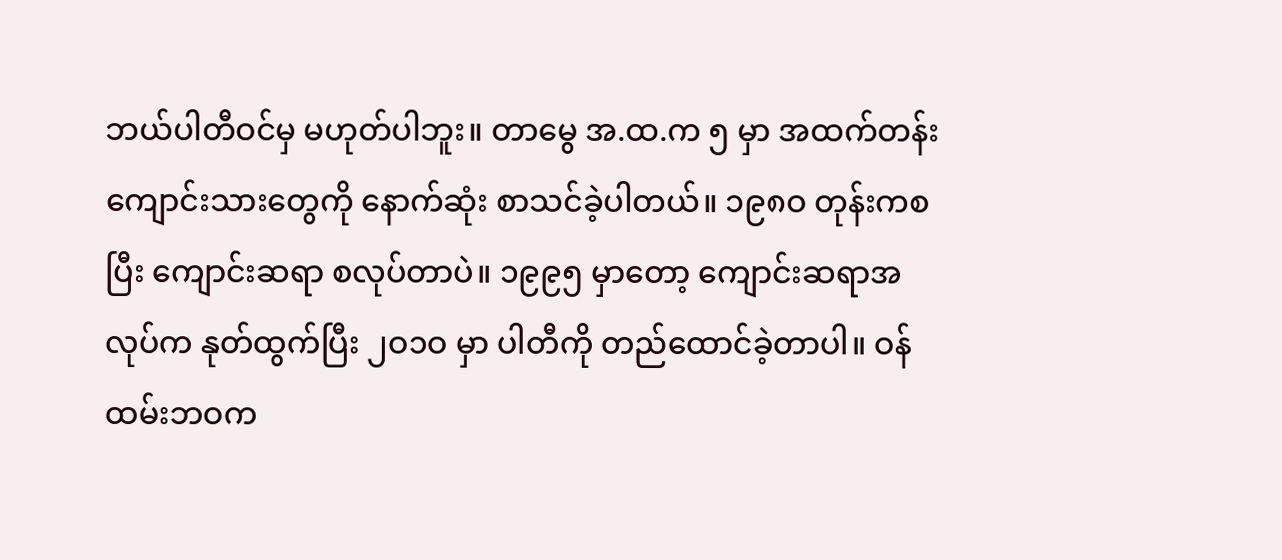ဘယ်ပါတီဝင်မှ မဟုတ်ပါဘူး။ တာမွေ အ.ထ.က ၅ မှာ အထက်တန်း ကျောင်းသားတွေကို နောက်ဆုံး စာသင်ခဲ့ပါတယ်။ ၁၉၈ဝ တုန်းကစပြီး ကျောင်းဆရာ စလုပ်တာပဲ။ ၁၉၉၅ မှာတော့ ကျောင်းဆရာအလုပ်က နုတ်ထွက်ပြီး ၂ဝ၁ဝ မှာ ပါတီကို တည်ထောင်ခဲ့တာပါ။ ဝန်ထမ်းဘဝက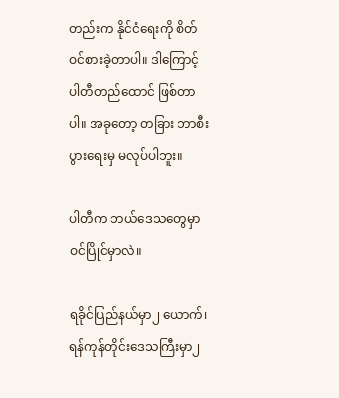တည်းက နိုင်ငံရေးကို စိတ်ဝင်စားခဲ့တာပါ။ ဒါကြောင့် ပါတီတည်ထောင် ဖြစ်တာပါ။ အခုတော့ တခြား ဘာစီးပွားရေးမှ မလုပ်ပါဘူး။

ပါတီက ဘယ်ဒေသတွေမှာ ဝင်ပြိုင်မှာလဲ။

ရခိုင်ပြည်နယ်မှာ၂ ယောက်၊ ရန်ကုန်တိုင်းဒေသကြီးမှာ၂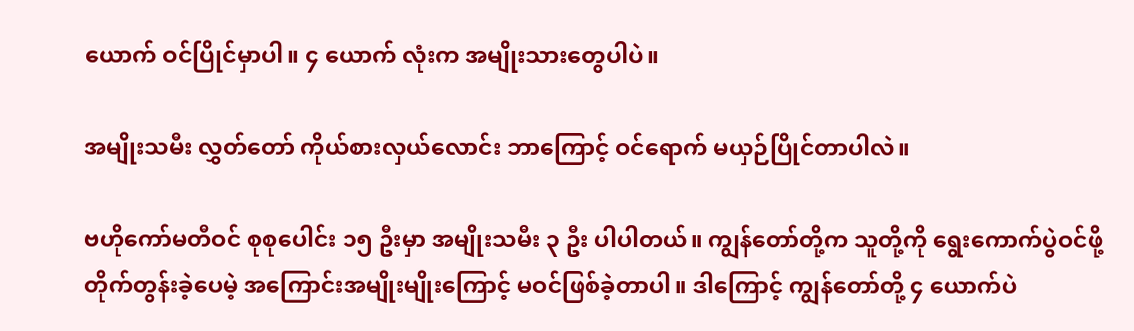ယောက် ဝင်ပြိုင်မှာပါ။ ၄ ယောက် လုံးက အမျိုးသားတွေပါပဲ။

အမျိုးသမီး လွှတ်တော် ကိုယ်စားလှယ်လောင်း ဘာကြောင့် ဝင်ရောက် မယှဉ်ပြိုင်တာပါလဲ။

ဗဟိုကော်မတီဝင် စုစုပေါင်း ၁၅ ဦးမှာ အမျိုးသမီး ၃ ဦး ပါပါတယ်။ ကျွန်တော်တို့က သူတို့ကို ရွေးကောက်ပွဲဝင်ဖို့ တိုက်တွန်းခဲ့ပေမဲ့ အကြောင်းအမျိုးမျိုးကြောင့် မဝင်ဖြစ်ခဲ့တာပါ။ ဒါကြောင့် ကျွန်တော်တို့ ၄ ယောက်ပဲ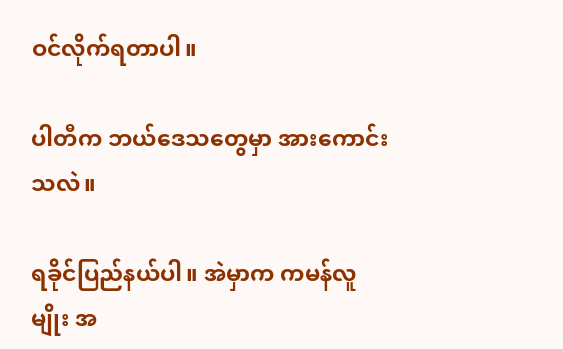ဝင်လိုက်ရတာပါ။

ပါတီက ဘယ်ဒေသတွေမှာ အားကောင်းသလဲ။

ရခိုင်ပြည်နယ်ပါ။ အဲမှာက ကမန်လူမျိုး အ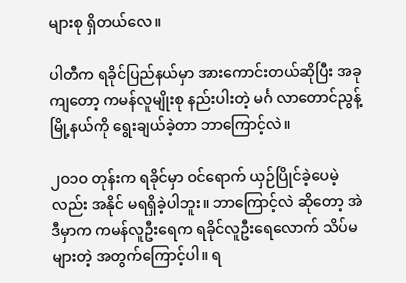များစု ရှိတယ်လေ။

ပါတီက ရခိုင်ပြည်နယ်မှာ အားကောင်းတယ်ဆိုပြီး အခုကျတော့ ကမန်လူမျိုးစု နည်းပါးတဲ့ မင်္ဂ လာတောင်ညွန့် မြို့နယ်ကို ရွေးချယ်ခဲ့တာ ဘာကြောင့်လဲ။

၂ဝ၁ဝ တုန်းက ရခိုင်မှာ ဝင်ရောက် ယှဉ်ပြိုင်ခဲ့ပေမဲ့လည်း အနိုင် မရရှိခဲ့ပါဘူး။ ဘာကြောင့်လဲ ဆိုတော့ အဲဒီမှာက ကမန်လူဦးရေက ရခိုင်လူဦးရေလောက် သိပ်မများတဲ့ အတွက်ကြောင့်ပါ။ ရ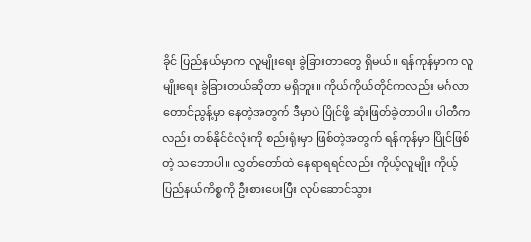ခိုင် ပြည်နယ်မှာက လူမျိုးရေး ခွဲခြားတာတွေ ရှိမယ်။ ရန်ကုန်မှာက လူမျိုးရေး ခွဲခြားတယ်ဆိုတာ မရှိဘူး။ ကိုယ်ကိုယ်တိုင်ကလည်း မင်္ဂလာတောင်ညွန့်မှာ နေတဲ့အတွက် ဒီမှာပဲ ပြိုင်ဖို့ ဆုံးဖြတ်ခဲ့တာပါ။ ပါတီက လည်း တစ်နိုင်ငံလုံးကို စည်းရုံးမှာ ဖြစ်တဲ့အတွက် ရန်ကုန်မှာ ပြိုင်ဖြစ်တဲ့ သဘောပါ။ လွှတ်တော်ထဲ နေရာရရင်လည်း ကိုယ့်လူမျိုး ကိုယ့်ပြည်နယ်ကိစ္စကို ဦးစားပေးပြီး လုပ်ဆောင်သွား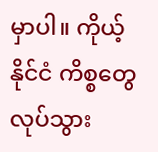မှာပါ။ ကိုယ့်နိုင်ငံ ကိစ္စတွေ လုပ်သွား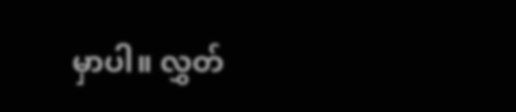မှာပါ။ လွှတ်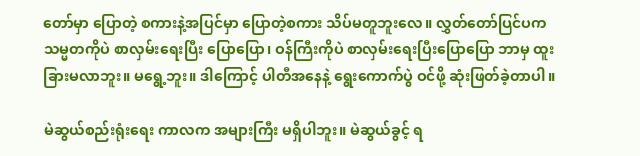တော်မှာ ပြောတဲ့ စကားနဲ့အပြင်မှာ ပြောတဲ့စကား သိပ်မတူဘူးလေ။ လွှတ်တော်ပြင်ပက သမ္မတကိုပဲ စာလှမ်းရေးပြီး ပြောပြော၊ ဝန်ကြီးကိုပဲ စာလှမ်းရေးပြီးပြောပြော ဘာမှ ထူးခြားမလာဘူး။ မရွေ့ဘူး။ ဒါကြောင့် ပါတီအနေနဲ့ ရွေးကောက်ပွဲ ဝင်ဖို့ ဆုံးဖြတ်ခဲ့တာပါ။

မဲဆွယ်စည်းရုံးရေး ကာလက အများကြီး မရှိပါဘူး။ မဲဆွယ်ခွင့် ရ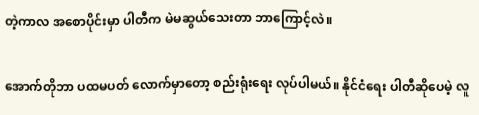တဲ့ကာလ အစောပိုင်းမှာ ပါတီက မဲမဆွယ်သေးတာ ဘာကြောင့်လဲ။

အောက်တိုဘာ ပထမပတ် လောက်မှာတော့ စည်းရုံးရေး လုပ်ပါမယ်။ နိုင်ငံရေး ပါတီဆိုပေမဲ့ လူ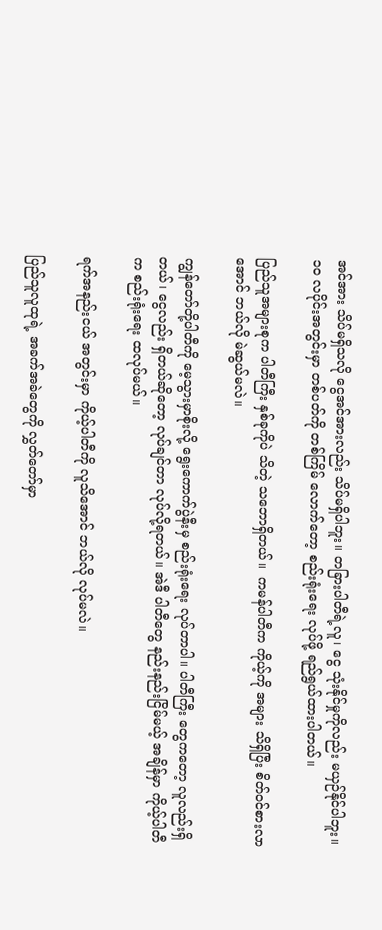အင်အား သိပ်မရှိသလို ငွေအင်အားလည်း သိပ်မရှိပါဘူး။ တခြားပါတီရဲ့လူ၊ ငွေ သုံးနိုင်မှုကိုလည်း မယှဉ်နိုင်ပါဘူး။ ၁ဝ လပိုင်းအတွင်းမှာ တစ်ပတ်ကို တစ်ကြိမ် လောက်တော့ စည်းရုံးရေး လုပ်ဖို့ ရည်ရွယ်ထားပါတယ်။

ပြည်သူအများစုက ပါတီကြီး နှစ်ခုကိုပဲ သိတဲ့ သဘောရှိတယ်။  ကမန်ပါတီက ကိုယ့်ကို အများ သိရှိပြီး စိတ်ဝင်စားလာအောင် ဘယ်လို မဲဆွယ်မလဲ။

ကျွန်တော်တို့ပါတီကို မေ့သွားမှာစိုးလို့ ရွေးကောက်ပွဲနီးမှ စည်းရုံးရေး လုပ်တာပါ။ ပါတီကြီး တွေကတော့ လူလည်းရှိတယ်၊ ငွေလည်း ရှိတယ်ဆိုတော့ လုပ်ချင်တာ လုပ်လို့ရတယ်။ အဲဒီ ပါတီတွေ နည်းနည်းငြိမ်မယ့် အချိန်မှာ ကိုယ့်ပါတီက စည်းရုံးရေး ထလုပ်မယ်။

ရက်အနည်းငယ် အတွင်းမှာ ကိုယ့်ပါတီကို လူသိအောင် ဘယ်လို လုပ်မလဲ။

ပြည်သူလူထုရဲ့ အခက်အခဲတွေကို လွှတ်တော်မှာ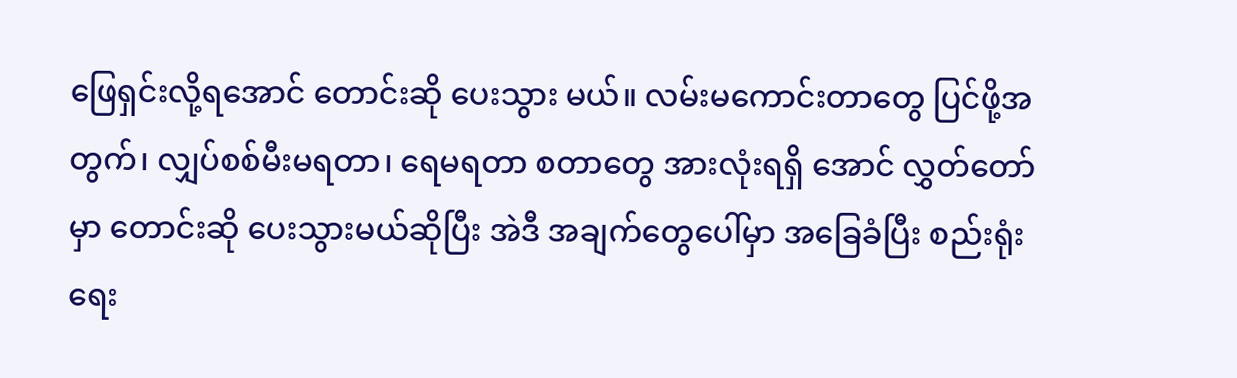ဖြေရှင်းလို့ရအောင် တောင်းဆို ပေးသွား မယ်။ လမ်းမကောင်းတာတွေ ပြင်ဖို့အတွက်၊ လျှပ်စစ်မီးမရတာ၊ ရေမရတာ စတာတွေ အားလုံးရရှိ အောင် လွှတ်တော်မှာ တောင်းဆို ပေးသွားမယ်ဆိုပြီး အဲဒီ အချက်တွေပေါ်မှာ အခြေခံပြီး စည်းရုံးရေး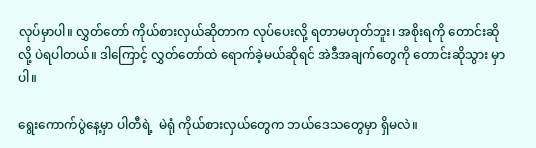လုပ်မှာပါ။ လွှတ်တော် ကိုယ်စားလှယ်ဆိုတာက လုပ်ပေးလို့ ရတာမဟုတ်ဘူး၊ အစိုးရကို တောင်းဆို လို့ ပဲရပါတယ်။ ဒါကြောင့် လွှတ်တော်ထဲ ရောက်ခဲ့မယ်ဆိုရင် အဲဒီအချက်တွေကို တောင်းဆိုသွား မှာပါ။

ရွေးကောက်ပွဲနေ့မှာ ပါတီရဲ့  မဲရုံ ကိုယ်စားလှယ်တွေက ဘယ်ဒေသတွေမှာ ရှိမလဲ။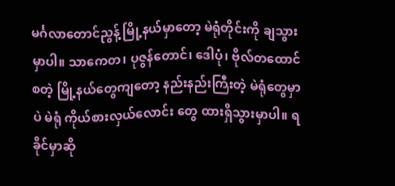မင်္ဂလာတောင်ညွန့် မြို့နယ်မှာတော့ မဲရုံတိုင်းကို ချသွားမှာပါ။ သာကေတ၊ ပုဇွန်တောင်၊ ဒေါပုံ၊ ဗိုလ်တထောင် စတဲ့ မြို့နယ်တွေကျတော့ နည်းနည်းကြီးတဲ့ မဲရုံတွေမှာပဲ မဲရုံ ကိုယ်စားလှယ်လောင်း တွေ ထားရှိသွားမှာပါ။ ရခိုင်မှာဆို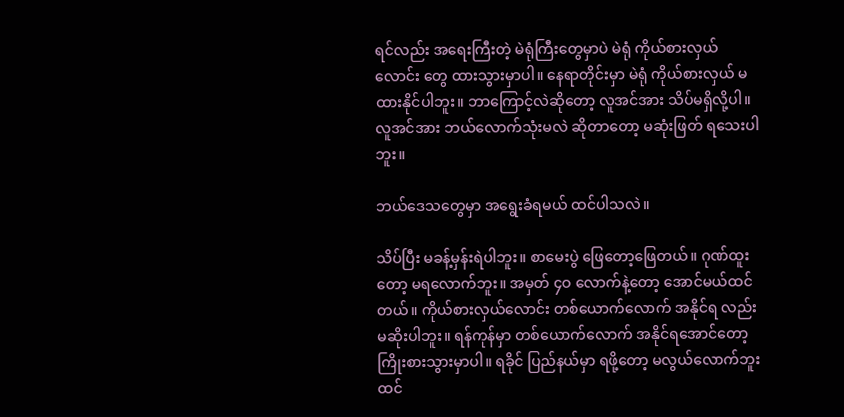ရင်လည်း အရေးကြီးတဲ့ မဲရုံကြီးတွေမှာပဲ မဲရုံ ကိုယ်စားလှယ်လောင်း တွေ ထားသွားမှာပါ။ နေရာတိုင်းမှာ မဲရုံ ကိုယ်စားလှယ် မထားနိုင်ပါဘူး။ ဘာကြောင့်လဲဆိုတော့ လူအင်အား သိပ်မရှိလို့ပါ။ လူအင်အား ဘယ်လောက်သုံးမလဲ ဆိုတာတော့ မဆုံးဖြတ် ရသေးပါဘူး။

ဘယ်ဒေသတွေမှာ အရွေးခံရမယ် ထင်ပါသလဲ။

သိပ်ပြီး မခန့်မှန်းရဲပါဘူး။ စာမေးပွဲ ဖြေတော့ဖြေတယ်။ ဂုဏ်ထူးတော့ မရလောက်ဘူး။ အမှတ် ၄ဝ လောက်နဲ့တော့ အောင်မယ်ထင်တယ်။ ကိုယ်စားလှယ်လောင်း တစ်ယောက်လောက် အနိုင်ရ လည်း မဆိုးပါဘူး။ ရန်ကုန်မှာ တစ်ယောက်လောက် အနိုင်ရအောင်တော့ ကြိုးစားသွားမှာပါ။ ရခိုင် ပြည်နယ်မှာ ရဖို့တော့ မလွယ်လောက်ဘူး ထင်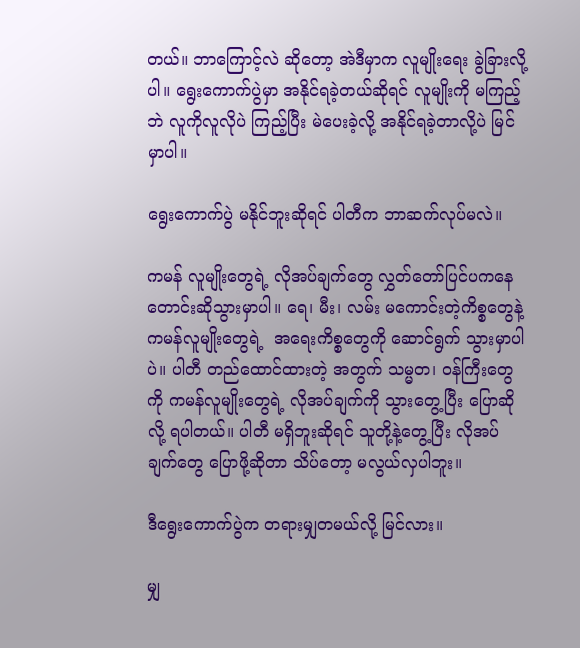တယ်။ ဘာကြောင့်လဲ ဆိုတော့ အဲဒီမှာက လူမျိုးရေး ခွဲခြားလို့ပါ။ ရွေးကောက်ပွဲမှာ အနိုင်ရခဲ့တယ်ဆိုရင် လူမျိုးကို မကြည့်ဘဲ လူကိုလူလိုပဲ ကြည့်ပြီး မဲပေးခဲ့လို့ အနိုင်ရခဲ့တာလို့ပဲ မြင်မှာပါ။

ရွေးကောက်ပွဲ မနိုင်ဘူးဆိုရင် ပါတီက ဘာဆက်လုပ်မလဲ။

ကမန် လူမျိုးတွေရဲ့ လိုအပ်ချက်တွေ လွှတ်တော်ပြင်ပကနေ တောင်းဆိုသွားမှာပါ။ ရေ၊ မီး၊ လမ်း မကောင်းတဲ့ကိစ္စတွေနဲ့ ကမန်လူမျိုးတွေရဲ့  အရေးကိစ္စတွေကို ဆောင်ရွက် သွားမှာပါပဲ။ ပါတီ တည်ထောင်ထားတဲ့ အတွက် သမ္မတ၊ ဝန်ကြီးတွေကို ကမန်လူမျိုးတွေရဲ့ လိုအပ်ချက်ကို သွားတွေ့ပြီး ပြောဆိုလို့ ရပါတယ်။ ပါတီ မရှိဘူးဆိုရင် သူတို့နဲ့တွေ့ပြီး လိုအပ်ချက်တွေ ပြောဖို့ဆိုတာ သိပ်တော့ မလွယ်လှပါဘူး။

ဒီရွေးကောက်ပွဲက တရားမျှတမယ်လို့ မြင်လား။

မျှ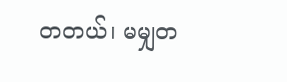တတယ်၊ မမျှတ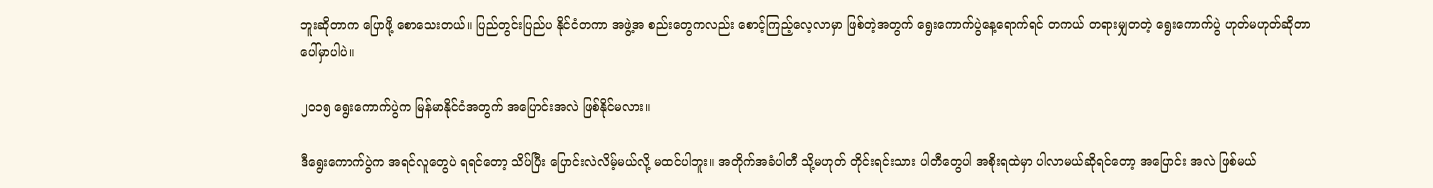ဘူးဆိုတာက ပြောဖို့ စောသေးတယ်။ ပြည်တွင်းပြည်ပ နိုင်ငံတကာ အဖွဲ့အ စည်းတွေကလည်း စောင့်ကြည့်လေ့လာမှာ ဖြစ်တဲ့အတွက် ရွေးကောက်ပွဲနေ့ရောက်ရင် တကယ် တရားမျှတတဲ့ ရွေးကောက်ပွဲ ဟုတ်မဟုတ်ဆိုတာ ပေါ်မှာပါပဲ။

၂ဝ၁၅ ရွေးကောက်ပွဲက မြန်မာနိုင်ငံအတွက် အပြောင်းအလဲ ဖြစ်နိုင်မလား။

ဒီရွေးကောက်ပွဲက အရင်လူတွေပဲ ရရင်တော့ သိပ်ပြီး ပြောင်းလဲလိမ့်မယ်လို့ မထင်ပါဘူး။ အတိုက်အခံပါတီ သို့မဟုတ် တိုင်းရင်းသား ပါတီတွေပါ အစိုးရထဲမှာ ပါလာမယ်ဆိုရင်တော့ အပြောင်း အလဲ ဖြစ်မယ်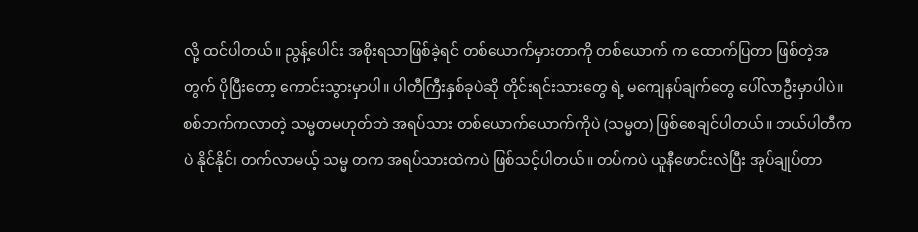လို့ ထင်ပါတယ်။ ညွန့်ပေါင်း အစိုးရသာဖြစ်ခဲ့ရင် တစ်ယောက်မှားတာကို တစ်ယောက် က ထောက်ပြတာ ဖြစ်တဲ့အတွက် ပိုပြီးတော့ ကောင်းသွားမှာပါ။ ပါတီကြီးနှစ်ခုပဲဆို တိုင်းရင်းသားတွေ ရဲ့ မကျေနပ်ချက်တွေ ပေါ်လာဦးမှာပါပဲ။ စစ်ဘက်ကလာတဲ့ သမ္မတမဟုတ်ဘဲ အရပ်သား တစ်ယောက်ယောက်ကိုပဲ (သမ္မတ) ဖြစ်စေချင်ပါတယ်။ ဘယ်ပါတီကပဲ နိုင်နိုင်၊ တက်လာမယ့် သမ္မ တက အရပ်သားထဲကပဲ ဖြစ်သင့်ပါတယ်။ တပ်ကပဲ ယူနီဖောင်းလဲပြီး အုပ်ချုပ်တာ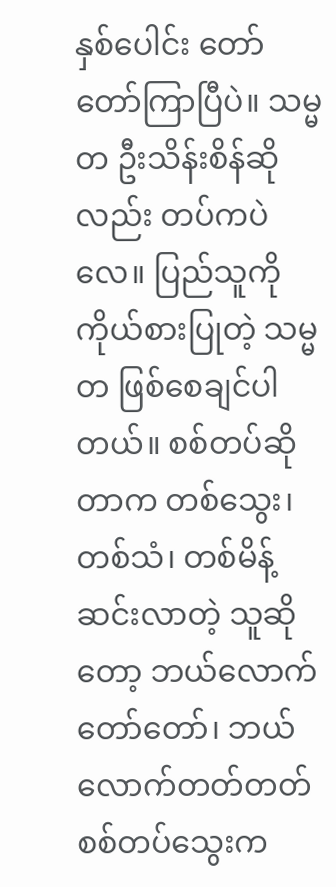နှစ်ပေါင်း တော်တော်ကြာပြီပဲ။ သမ္မတ ဦးသိန်းစိန်ဆိုလည်း တပ်ကပဲလေ။ ပြည်သူကို ကိုယ်စားပြုတဲ့ သမ္မတ ဖြစ်စေချင်ပါတယ်။ စစ်တပ်ဆိုတာက တစ်သွေး၊ တစ်သံ၊ တစ်မိန့် ဆင်းလာတဲ့ သူဆိုတော့ ဘယ်လောက်တော်တော်၊ ဘယ်လောက်တတ်တတ် စစ်တပ်သွေးက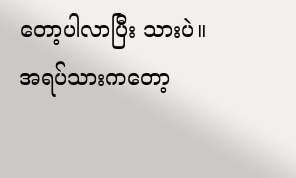တော့ပါလာပြီး သားပဲ။ အရပ်သားကတော့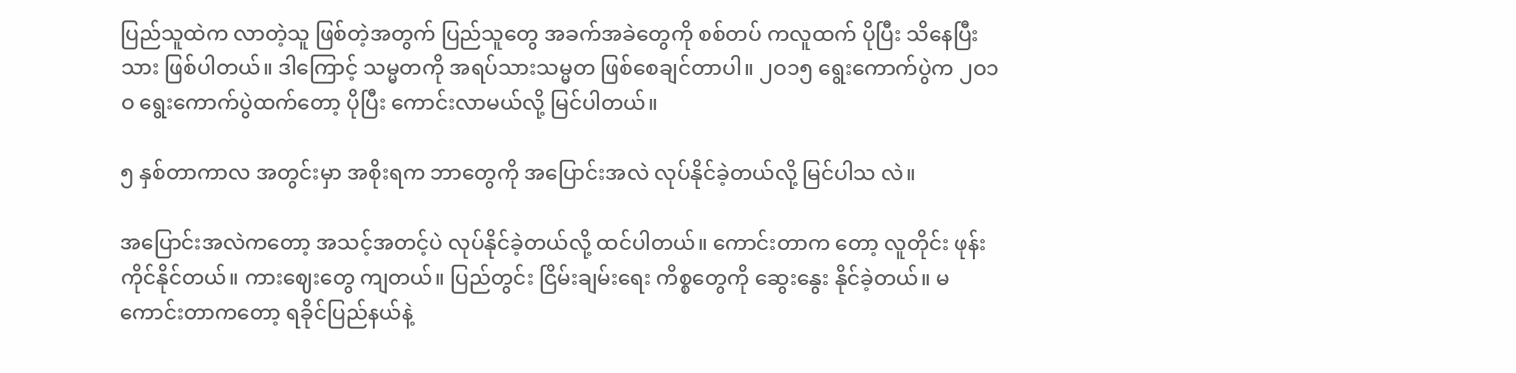ပြည်သူထဲက လာတဲ့သူ ဖြစ်တဲ့အတွက် ပြည်သူတွေ အခက်အခဲတွေကို စစ်တပ် ကလူထက် ပိုပြီး သိနေပြီးသား ဖြစ်ပါတယ်။ ဒါကြောင့် သမ္မတကို အရပ်သားသမ္မတ ဖြစ်စေချင်တာပါ။ ၂ဝ၁၅ ရွေးကောက်ပွဲက ၂ဝ၁ဝ ရွေးကောက်ပွဲထက်တော့ ပိုပြီး ကောင်းလာမယ်လို့ မြင်ပါတယ်။

၅ နှစ်တာကာလ အတွင်းမှာ အစိုးရက ဘာတွေကို အပြောင်းအလဲ လုပ်နိုင်ခဲ့တယ်လို့ မြင်ပါသ လဲ။

အပြောင်းအလဲကတော့ အသင့်အတင့်ပဲ လုပ်နိုင်ခဲ့တယ်လို့ ထင်ပါတယ်။ ကောင်းတာက တော့ လူတိုင်း ဖုန်းကိုင်နိုင်တယ်။ ကားဈေးတွေ ကျတယ်။ ပြည်တွင်း ငြိမ်းချမ်းရေး ကိစ္စတွေကို ဆွေးနွေး နိုင်ခဲ့တယ်။ မကောင်းတာကတော့ ရခိုင်ပြည်နယ်နဲ့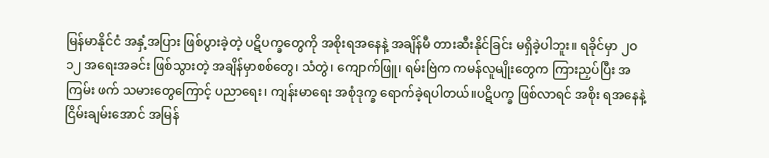မြန်မာနိုင်ငံ အနှံ့အပြား ဖြစ်ပွားခဲ့တဲ့ ပဋိပက္ခတွေကို အစိုးရအနေနဲ့ အချိန်မီ တားဆီးနိုင်ခြင်း မရှိခဲ့ပါဘူး။ ရခိုင်မှာ ၂ဝ၁၂ အရေးအခင်း ဖြစ်သွားတဲ့ အချိန်မှာစစ်တွေ၊ သံတွဲ၊ ကျောက်ဖြူ၊ ရမ်းဗြဲက ကမန်လူမျိုးတွေက ကြားညှပ်ပြီး အကြမ်း ဖက် သမားတွေကြောင့် ပညာရေး၊ ကျန်းမာရေး အစုံဒုက္ခ ရောက်ခဲ့ရပါတယ်။ပဋိပက္ခ ဖြစ်လာရင် အစိုး ရအနေနဲ့ ငြိမ်းချမ်းအောင် အမြန်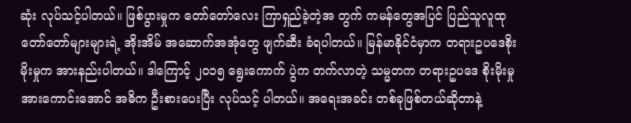ဆုံး လုပ်သင့်ပါတယ်။ ဖြစ်ပွားမှုက တော်တော်လေး ကြာရှည်ခဲ့တဲ့အ တွက် ကမန်တွေအပြင် ပြည်သူလူထု တော်တော်များများရဲ့ အိုးအိမ် အဆောက်အအုံတွေ ဖျက်ဆီး ခံရပါတယ်။ မြန်မာနိုင်ငံမှာက တရားဥပဒေစိုးမိုးမှုက အားနည်းပါတယ်။ ဒါကြောင့် ၂ဝ၁၅ ရွေးကောက် ပွဲက တက်လာတဲ့ သမ္မတက တရားဥပဒေ စိုးမိုးမှု အားကောင်းအောင် အဓိက ဦးစားပေးပြီး လုပ်သင့် ပါတယ်။ အရေးအခင်း တစ်ခုဖြစ်တယ်ဆိုတာနဲ့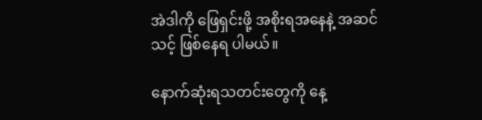အဲဒါကို ဖြေရှင်းဖို့ အစိုးရအနေနဲ့ အဆင်သင့် ဖြစ်နေရ ပါမယ်။

နောက်ဆုံးရသတင်းတွေကို နေ့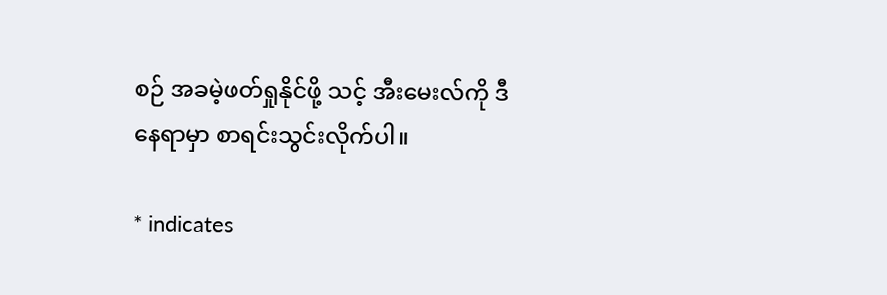စဉ် အခမဲ့ဖတ်ရှုနိုင်ဖို့ သင့် အီးမေးလ်ကို ဒီနေရာမှာ စာရင်းသွင်းလိုက်ပါ။

* indicates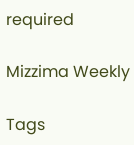required

Mizzima Weekly

Tags